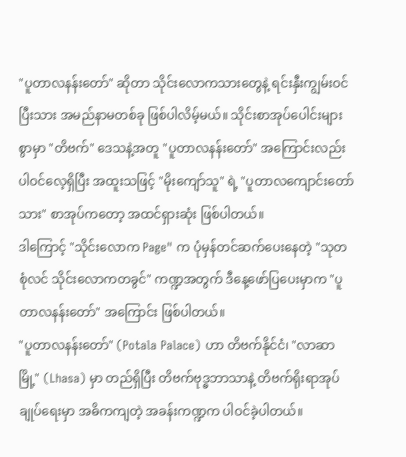"ပူတာလနန်းတော်" ဆိုတာ သိုင်းလောကသားတွေနဲ့ ရင်းနှီးကျွမ်းဝင်ပြီးသား အမည်နာမတစ်ခု ဖြစ်ပါလိမ့်မယ်။ သိုင်းစာအုပ်ပေါင်းများစွာမှာ "တိဗက်" ဒေသနဲ့အတူ "ပူတာလနန်းတော်" အကြောင်းလည်း ပါဝင်လေ့ရှိပြီး အထူးသဖြင့် "မိုးကျော်သူ" ရဲ့ "ပူတာလကျောင်းတော်သား" စာအုပ်ကတော့ အထင်ရှားဆုံး ဖြစ်ပါတယ်။
ဒါကြောင့် "သိုင်းလောက Page" က ပုံမှန်တင်ဆက်ပေးနေတဲ့ "သုတစုံလင် သိုင်းလောကတခွင်" ကဏ္ဍအတွက် ဒီနေ့ဖော်ပြပေးမှာက "ပူတာလနန်းတော်" အကြောင်း ဖြစ်ပါတယ်။
"ပူတာလနန်းတော်" (Potala Palace) ဟာ တိဗက်နိုင်ငံ၊ "လာဆာမြို့" (Lhasa) မှာ တည်ရှိပြီး တိဗက်ဗုဒ္ဓဘာသာနဲ့ တိဗက်ရိုးရာအုပ်ချုပ်ရေးမှာ အဓိကကျတဲ့ အခန်းကဏ္ဍက ပါဝင်ခဲ့ပါတယ်။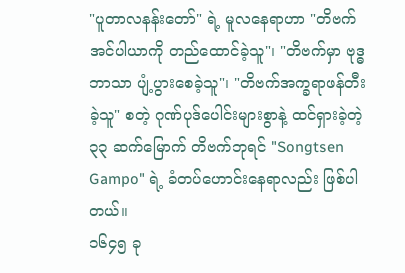"ပူတာလနန်းတော်" ရဲ့ မူလနေရာဟာ "တိဗက်အင်ပါယာကို တည်ထောင်ခဲ့သူ"၊ "တိဗက်မှာ ဗုဒ္ဓဘာသာ ပျံ့ပွားစေခဲ့သူ"၊ "တိဗက်အက္ခရာဖန်တီးခဲ့သူ" စတဲ့ ဂုဏ်ပုဒ်ပေါင်းများစွာနဲ့ ထင်ရှားခဲ့တဲ့ ၃၃ ဆက်မြောက် တိဗက်ဘုရင် "Songtsen Gampo" ရဲ့ ခံတပ်ဟောင်းနေရာလည်း ဖြစ်ပါတယ်။
၁၆၄၅ ခု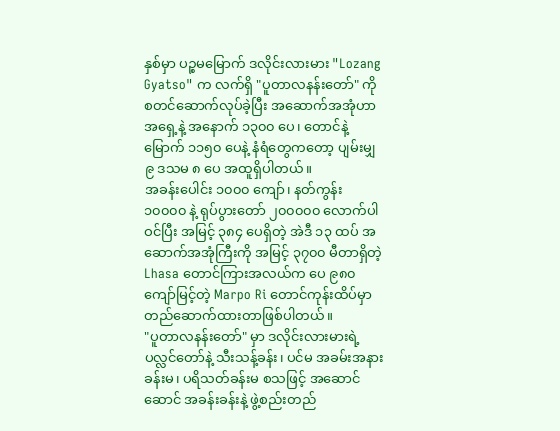နှစ်မှာ ပဉ္စမမြောက် ဒလိုင်းလားမား "Lozang Gyatso" က လက်ရှိ "ပူတာလနန်းတော်" ကို စတင်ဆောက်လုပ်ခဲ့ပြီး အဆောက်အအုံဟာ အရှေ့နဲ့ အနောက် ၁၃၀၀ ပေ၊ တောင်နဲ့မြောက် ၁၁၅၀ ပေနဲ့ နံရံတွေကတော့ ပျမ်းမျှ ၉ ဒသမ ၈ ပေ အထူရှိပါတယ်။
အခန်းပေါင်း ၁၀၀၀ ကျော်၊ နတ်ကွန်း ၁၀၀၀၀ နဲ့ ရုပ်ပွားတော် ၂၀၀၀၀၀ လောက်ပါဝင်ပြီး အမြင့် ၃၈၄ ပေရှိတဲ့ အဲဒီ ၁၃ ထပ် အဆောက်အအုံကြီးကို အမြင့် ၃၇၀၀ မီတာရှိတဲ့ Lhasa တောင်ကြားအလယ်က ပေ ၉၈၀ ကျော်မြင့်တဲ့ Marpo Ri တောင်ကုန်းထိပ်မှာ တည်ဆောက်ထားတာဖြစ်ပါတယ်။
"ပူတာလနန်းတော်" မှာ ဒလိုင်းလားမားရဲ့ ပလ္လင်တော်နဲ့ သီးသန့်ခန်း၊ ပင်မ အခမ်းအနားခန်းမ၊ ပရိသတ်ခန်းမ စသဖြင့် အဆောင်ဆောင် အခန်းခန်းနဲ့ ဖွဲ့စည်းတည်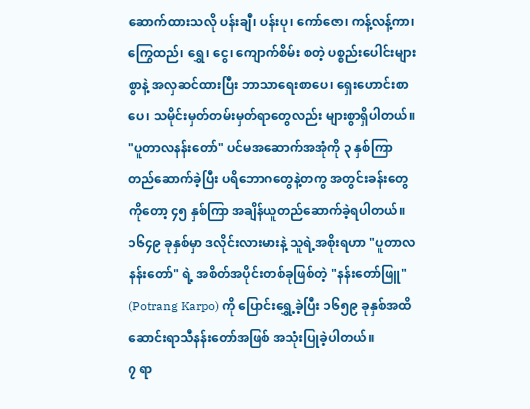ဆောက်ထားသလို ပန်းချီ၊ ပန်းပု၊ ကော်ဇော၊ ကန့်လန့်ကာ၊ ကြွေထည်၊ ရွှေ၊ ငွေ၊ ကျောက်စိမ်း စတဲ့ ပစ္စည်းပေါင်းများစွာနဲ့ အလှဆင်ထားပြီး ဘာသာရေးစာပေ၊ ရှေးဟောင်းစာပေ၊ သမိုင်းမှတ်တမ်းမှတ်ရာတွေလည်း များစွာရှိပါတယ်။
"ပူတာလနန်းတော်" ပင်မအဆောက်အအုံကို ၃ နှစ်ကြာ တည်ဆောက်ခဲ့ပြီး ပရိဘောဂတွေနဲ့တကွ အတွင်းခန်းတွေကိုတော့ ၄၅ နှစ်ကြာ အချိန်ယူတည်ဆောက်ခဲ့ရပါတယ်။
၁၆၄၉ ခုနှစ်မှာ ဒလိုင်းလားမားနဲ့ သူရဲ့အစိုးရဟာ "ပူတာလနန်းတော်" ရဲ့ အစိတ်အပိုင်းတစ်ခုဖြစ်တဲ့ "နန်းတော်ဖြူ" (Potrang Karpo) ကို ပြောင်းရွှေ့ခဲ့ပြီး ၁၆၅၉ ခုနှစ်အထိ ဆောင်းရာသီနန်းတော်အဖြစ် အသုံးပြုခဲ့ပါတယ်။
၇ ရာ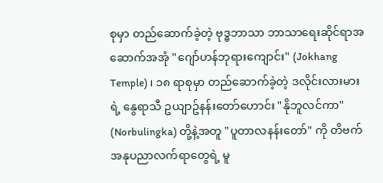စုမှာ တည်ဆောက်ခဲ့တဲ့ ဗုဒ္ဓဘာသာ ဘာသာရေးဆိုင်ရာအဆောက်အအုံ "ဂျော်ဟန်ဘုရားကျောင်း" (Jokhang Temple) ၊ ၁၈ ရာစုမှာ တည်ဆောက်ခဲ့တဲ့ ဒလိုင်းလားမားရဲ့ နွေရာသီ ဥယျာဥ်နန်းတော်ဟောင်း "နိုဘူလင်ကာ" (Norbulingka) တို့နဲ့အတူ "ပူတာလနန်းတော်" ကို တိဗက်အနုပညာလက်ရာတွေရဲ့ မူ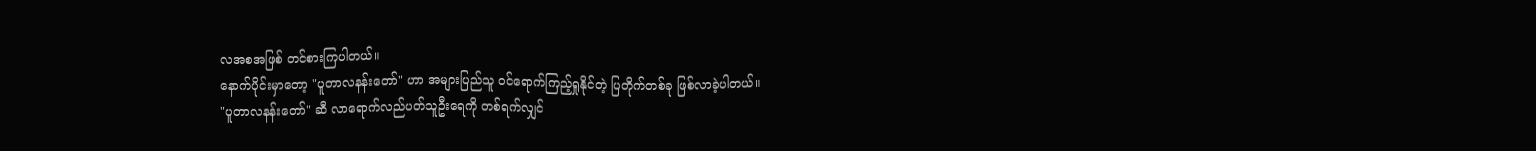လအစအဖြစ် တင်စားကြပါတယ်။
နောက်ပိုင်းမှာတော့ "ပူတာလနန်းတော်" ဟာ အများပြည်သူ ဝင်ရောက်ကြည့်ရှုနိုင်တဲ့ ပြတိုက်တစ်ခု ဖြစ်လာခဲ့ပါတယ်။
"ပူတာလနန်းတော်" ဆီ လာရောက်လည်ပတ်သူဦးရေကို တစ်ရက်လျှင်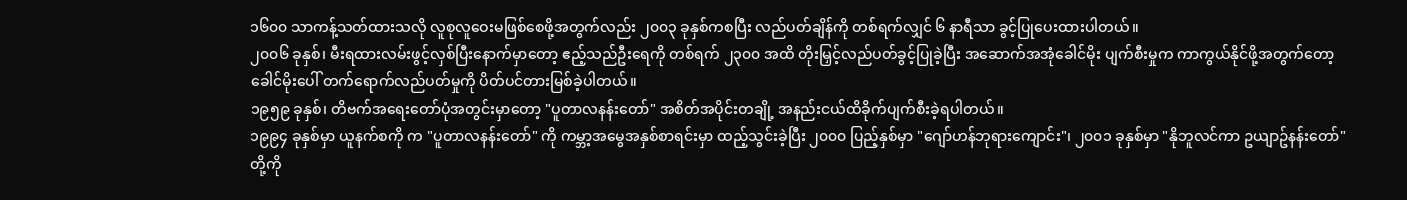၁၆၀၀ သာကန့်သတ်ထားသလို လူစုလူဝေးမဖြစ်စေဖို့အတွက်လည်း ၂၀၀၃ ခုနှစ်ကစပြီး လည်ပတ်ချိန်ကို တစ်ရက်လျှင် ၆ နာရီသာ ခွင့်ပြုပေးထားပါတယ်။
၂၀၀၆ ခုနှစ်၊ မီးရထားလမ်းဖွင့်လှစ်ပြီးနောက်မှာတော့ ဧည့်သည်ဦးရေကို တစ်ရက် ၂၃၀၀ အထိ တိုးမြှင့်လည်ပတ်ခွင့်ပြုခဲ့ပြီး အဆောက်အအုံခေါင်မိုး ပျက်စီးမှုက ကာကွယ်နိုင်ဖို့အတွက်တော့ ခေါင်မိုးပေါ် တက်ရောက်လည်ပတ်မှုကို ပိတ်ပင်တားမြစ်ခဲ့ပါတယ်။
၁၉၅၉ ခုနှစ်၊ တိဗက်အရေးတော်ပုံအတွင်းမှာတော့ "ပူတာလနန်းတော်" အစိတ်အပိုင်းတချို့ အနည်းငယ်ထိခိုက်ပျက်စီးခဲ့ရပါတယ်။
၁၉၉၄ ခုနှစ်မှာ ယူနက်စကို က "ပူတာလနန်းတော်" ကို ကမ္ဘာ့အမွေအနှစ်စာရင်းမှာ ထည့်သွင်းခဲ့ပြီး ၂၀၀၀ ပြည့်နှစ်မှာ "ဂျော်ဟန်ဘုရားကျောင်း"၊ ၂၀၀၁ ခုနှစ်မှာ "နိုဘူလင်ကာ ဥယျာဥ်နန်းတော်" တို့ကို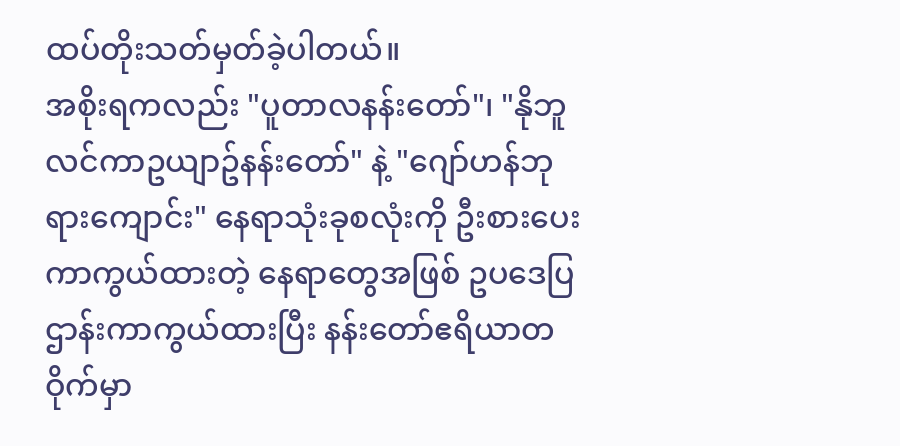ထပ်တိုးသတ်မှတ်ခဲ့ပါတယ်။
အစိုးရကလည်း "ပူတာလနန်းတော်"၊ "နိုဘူလင်ကာဥယျာဥ်နန်းတော်" နဲ့ "ဂျော်ဟန်ဘုရားကျောင်း" နေရာသုံးခုစလုံးကို ဦးစားပေးကာကွယ်ထားတဲ့ နေရာတွေအဖြစ် ဥပဒေပြဌာန်းကာကွယ်ထားပြီး နန်းတော်ဧရိယာတဝိုက်မှာ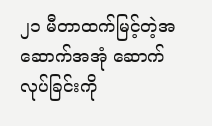၂၁ မီတာထက်မြင့်တဲ့အဆောက်အအုံ ဆောက်လုပ်ခြင်းကို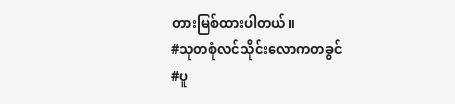တားမြစ်ထားပါတယ်။
#သုတစုံလင်သိုင်းလောကတခွင်
#ပူ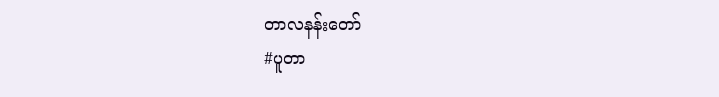တာလနန်းတော်
#ပူတာ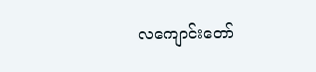လကျောင်းတော်